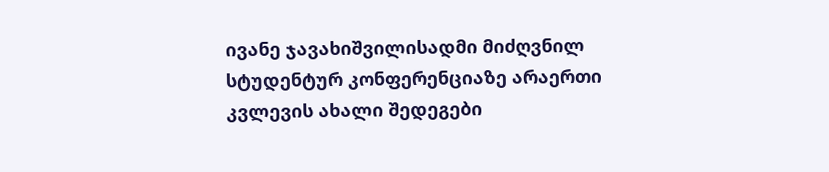ივანე ჯავახიშვილისადმი მიძღვნილ სტუდენტურ კონფერენციაზე არაერთი კვლევის ახალი შედეგები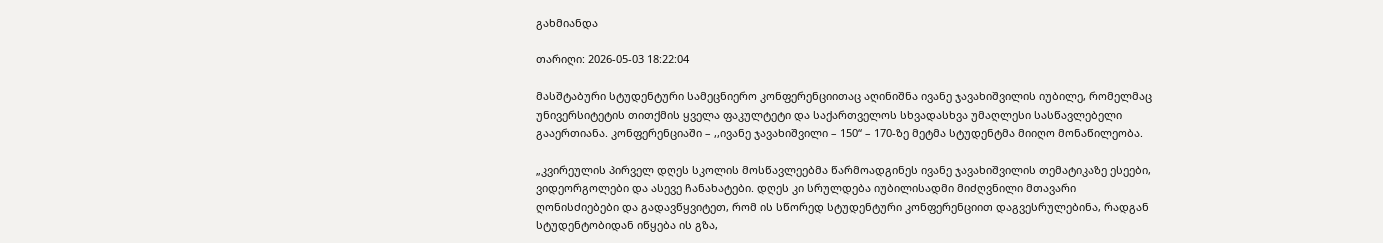გახმიანდა

თარიღი: 2026-05-03 18:22:04

მასშტაბური სტუდენტური სამეცნიერო კონფერენციითაც აღინიშნა ივანე ჯავახიშვილის იუბილე, რომელმაც უნივერსიტეტის თითქმის ყველა ფაკულტეტი და საქართველოს სხვადასხვა უმაღლესი სასწავლებელი გააერთიანა. კონფერენციაში – ,,ივანე ჯავახიშვილი – 150“ – 170-ზე მეტმა სტუდენტმა მიიღო მონაწილეობა.

„კვირეულის პირველ დღეს სკოლის მოსწავლეებმა წარმოადგინეს ივანე ჯავახიშვილის თემატიკაზე ესეები, ვიდეორგოლები და ასევე ჩანახატები. დღეს კი სრულდება იუბილისადმი მიძღვნილი მთავარი ღონისძიებები და გადავწყვიტეთ, რომ ის სწორედ სტუდენტური კონფერენციით დაგვესრულებინა, რადგან სტუდენტობიდან იწყება ის გზა,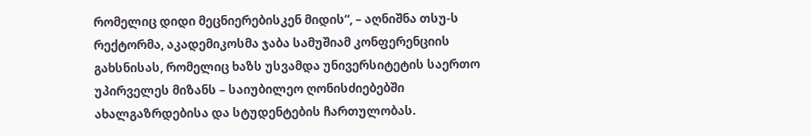რომელიც დიდი მეცნიერებისკენ მიდის“, – აღნიშნა თსუ-ს რექტორმა, აკადემიკოსმა ჯაბა სამუშიამ კონფერენციის გახსნისას, რომელიც ხაზს უსვამდა უნივერსიტეტის საერთო უპირველეს მიზანს – საიუბილეო ღონისძიებებში ახალგაზრდებისა და სტუდენტების ჩართულობას.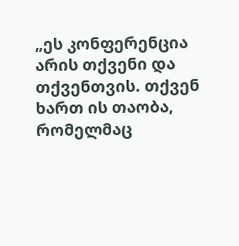„ეს კონფერენცია არის თქვენი და თქვენთვის. თქვენ ხართ ის თაობა, რომელმაც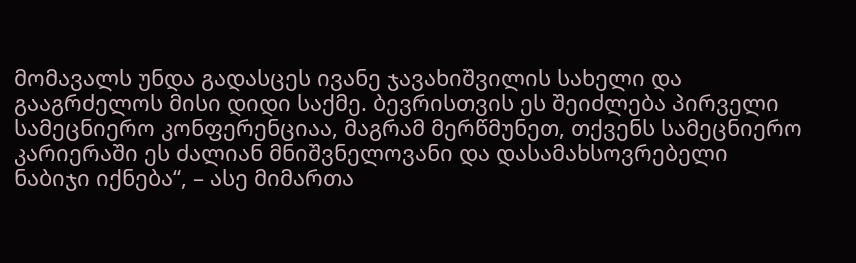მომავალს უნდა გადასცეს ივანე ჯავახიშვილის სახელი და გააგრძელოს მისი დიდი საქმე. ბევრისთვის ეს შეიძლება პირველი სამეცნიერო კონფერენციაა, მაგრამ მერწმუნეთ, თქვენს სამეცნიერო კარიერაში ეს ძალიან მნიშვნელოვანი და დასამახსოვრებელი ნაბიჯი იქნება“, – ასე მიმართა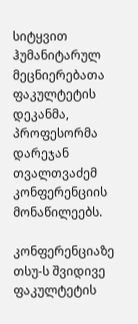სიტყვით ჰუმანიტარულ მეცნიერებათა ფაკულტეტის დეკანმა, პროფესორმა დარეჯან თვალთვაძემ კონფერენციის მონაწილეებს.

კონფერენციაზე თსუ-ს შვიდივე ფაკულტეტის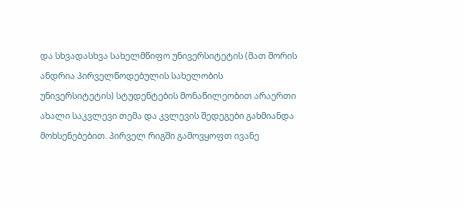და სხვადასხვა სახელმწიფო უნივერსიტეტის (მათ შორის ანდრია პირველწოდებულის სახელობის უნივერსიტეტის) სტუდენტების მონაწილეობით არაერთი ახალი საკვლევი თემა და კვლევის შედეგები გახმიანდა მოხსენებებით. პირველ რიგში გამოვყოფთ ივანე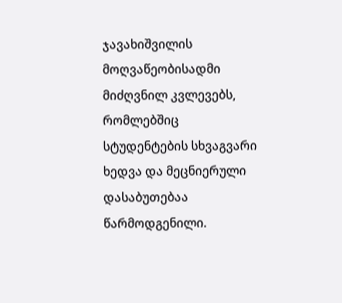ჯავახიშვილის მოღვაწეობისადმი მიძღვნილ კვლევებს, რომლებშიც სტუდენტების სხვაგვარი ხედვა და მეცნიერული დასაბუთებაა წარმოდგენილი.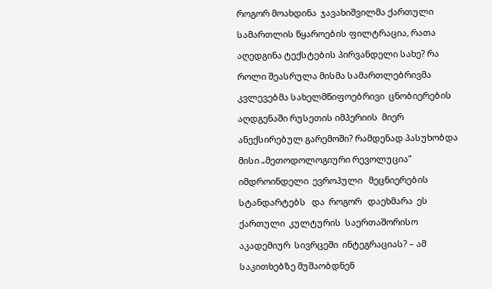როგორ მოახდინა  ჯავახიშვილმა ქართული სამართლის წყაროების ფილტრაცია, რათა აღედგინა ტექსტების პირვანდელი სახე? რა როლი შეასრულა მისმა სამართლებრივმა კვლევებმა სახელმწიფოებრივი  ცნობიერების  აღდგენაში რუსეთის იმპერიის  მიერ ანექსირებულ გარემოში? რამდენად პასუხობდა  მისი „მეთოდოლოგიური რევოლუცია“ იმდროინდელი  ევროპული   მეცნიერების   სტანდარტებს   და  როგორ   დაეხმარა  ეს  ქართული  კულტურის  საერთაშორისო აკადემიურ  სივრცეში  ინტეგრაციას? – ამ საკითხებზე მუშაობდნენ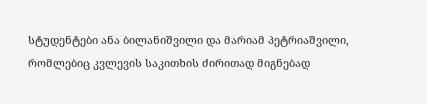სტუდენტები ანა ბილანიშვილი და მარიამ პეტრიაშვილი, რომლებიც კვლევის საკითხის ძირითად მიგნებად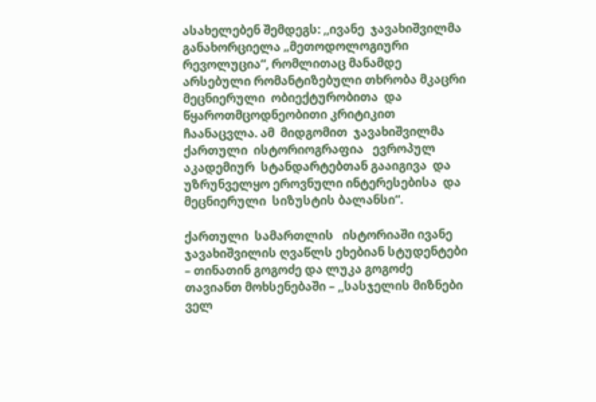ასახელებენ შემდეგს: ,,ივანე  ჯავახიშვილმა განახორციელა „მეთოდოლოგიური რევოლუცია“, რომლითაც მანამდე არსებული რომანტიზებული თხრობა მკაცრი მეცნიერული  ობიექტურობითა  და წყაროთმცოდნეობითი კრიტიკით  ჩაანაცვლა. ამ  მიდგომით  ჯავახიშვილმა ქართული  ისტორიოგრაფია   ევროპულ   აკადემიურ  სტანდარტებთან გააიგივა  და  უზრუნველყო ეროვნული ინტერესებისა  და მეცნიერული  სიზუსტის ბალანსი“.

ქართული  სამართლის   ისტორიაში ივანე ჯავახიშვილის ღვაწლს ეხებიან სტუდენტები – თინათინ გოგოძე და ლუკა გოგოძე თავიანთ მოხსენებაში – ,,სასჯელის მიზნები ველ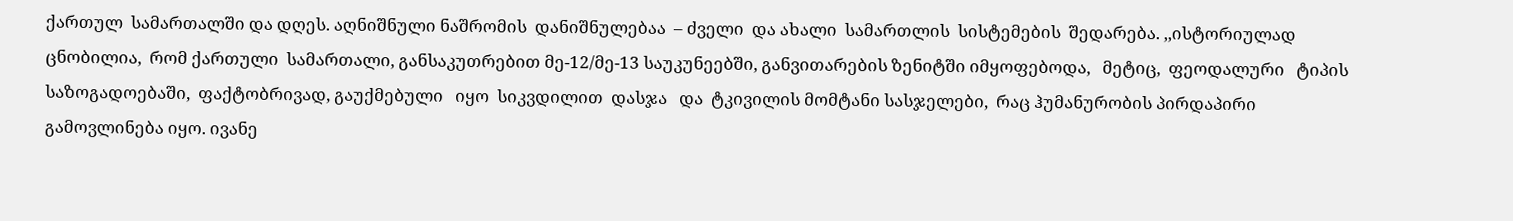ქართულ  სამართალში და დღეს. აღნიშნული ნაშრომის  დანიშნულებაა  – ძველი  და ახალი  სამართლის  სისტემების  შედარება. ,,ისტორიულად ცნობილია,  რომ ქართული  სამართალი, განსაკუთრებით მე-12/მე-13 საუკუნეებში, განვითარების ზენიტში იმყოფებოდა,   მეტიც,  ფეოდალური   ტიპის  საზოგადოებაში,  ფაქტობრივად, გაუქმებული   იყო  სიკვდილით  დასჯა   და  ტკივილის მომტანი სასჯელები,  რაც ჰუმანურობის პირდაპირი გამოვლინება იყო. ივანე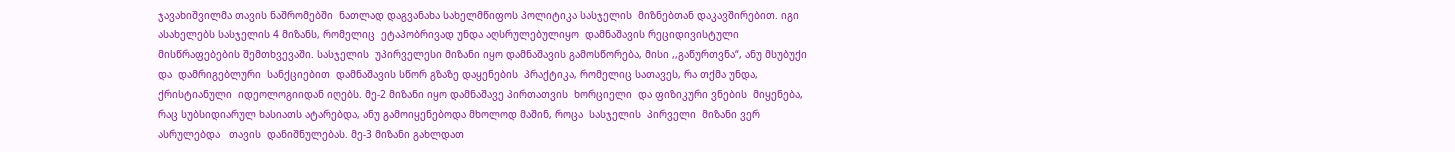ჯავახიშვილმა თავის ნაშრომებში  ნათლად დაგვანახა სახელმწიფოს პოლიტიკა სასჯელის  მიზნებთან დაკავშირებით. იგი ასახელებს სასჯელის 4 მიზანს, რომელიც  ეტაპობრივად უნდა აღსრულებულიყო  დამნაშავის რეციდივისტული  მისწრაფებების შემთხვევაში. სასჯელის  უპირველესი მიზანი იყო დამნაშავის გამოსწორება, მისი ,,გაწურთვნა“, ანუ მსუბუქი და  დამრიგებლური  სანქციებით  დამნაშავის სწორ გზაზე დაყენების  პრაქტიკა, რომელიც სათავეს, რა თქმა უნდა, ქრისტიანული  იდეოლოგიიდან იღებს. მე-2 მიზანი იყო დამნაშავე პირთათვის  ხორციელი  და ფიზიკური ვნების  მიყენება, რაც სუბსიდიარულ ხასიათს ატარებდა, ანუ გამოიყენებოდა მხოლოდ მაშინ, როცა  სასჯელის  პირველი  მიზანი ვერ  ასრულებდა   თავის  დანიშნულებას. მე-3 მიზანი გახლდათ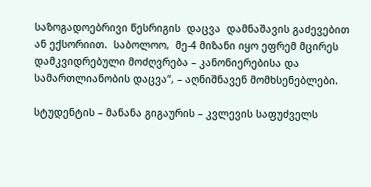საზოგადოებრივი წესრიგის  დაცვა  დამნაშავის გაძევებით ან ექსორიით.  საბოლოო,  მე-4 მიზანი იყო ეფრემ მცირეს დამკვიდრებული მოძღვრება – კანონიერებისა და სამართლიანობის დაცვა“, – აღნიშნავენ მომხსენებლები.

სტუდენტის – მანანა გიგაურის – კვლევის საფუძველს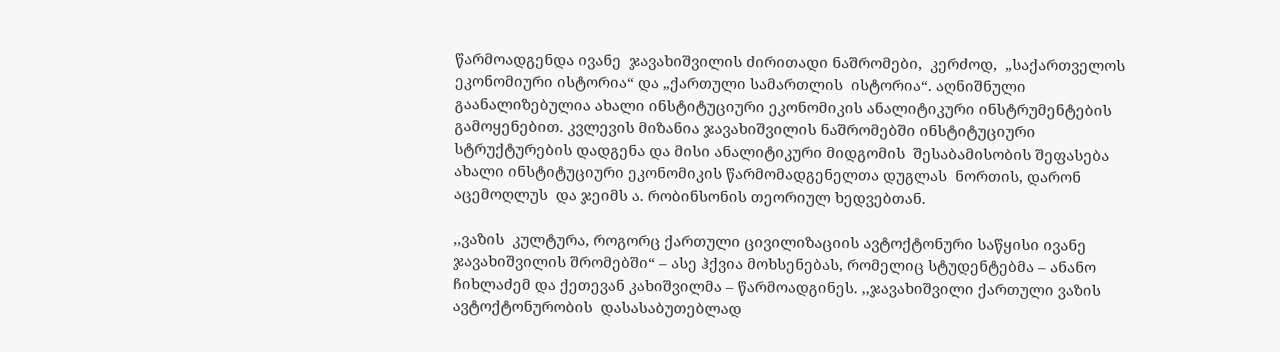წარმოადგენდა ივანე  ჯავახიშვილის ძირითადი ნაშრომები,  კერძოდ,  „საქართველოს ეკონომიური ისტორია“ და „ქართული სამართლის  ისტორია“. აღნიშნული გაანალიზებულია ახალი ინსტიტუციური ეკონომიკის ანალიტიკური ინსტრუმენტების გამოყენებით. კვლევის მიზანია ჯავახიშვილის ნაშრომებში ინსტიტუციური სტრუქტურების დადგენა და მისი ანალიტიკური მიდგომის  შესაბამისობის შეფასება  ახალი ინსტიტუციური ეკონომიკის წარმომადგენელთა დუგლას  ნორთის, დარონ  აცემოღლუს  და ჯეიმს ა. რობინსონის თეორიულ ხედვებთან.

,,ვაზის  კულტურა, როგორც ქართული ცივილიზაციის ავტოქტონური საწყისი ივანე ჯავახიშვილის შრომებში“ – ასე ჰქვია მოხსენებას, რომელიც სტუდენტებმა – ანანო ჩიხლაძემ და ქეთევან კახიშვილმა – წარმოადგინეს. ,,ჯავახიშვილი ქართული ვაზის ავტოქტონურობის  დასასაბუთებლად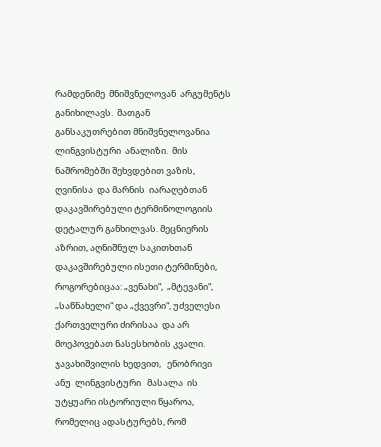რამდენიმე  მნიშვნელოვან  არგუმენტს   განიხილავს.  მათგან   განსაკუთრებით მნიშვნელოვანია ლინგვისტური  ანალიზი.  მის ნაშრომებში შეხვდებით ვაზის, ღვინისა  და მარნის  იარაღებთან დაკავშირებული ტერმინოლოგიის დეტალურ განხილვას. მეცნიერის აზრით, აღნიშნულ საკითხთან დაკავშირებული ისეთი ტერმინები,  როგორებიცაა: „ვენახი“,  „მტევანი“,  „საწნახელი“ და „ქვევრი“, უძველესი  ქართველური ძირისაა  და არ მოეპოვებათ ნასესხობის კვალი. ჯავახიშვილის ხედვით,   ენობრივი   ანუ  ლინგვისტური   მასალა  ის უტყუარი ისტორიული წყაროა,  რომელიც ადასტურებს, რომ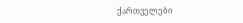ქართველები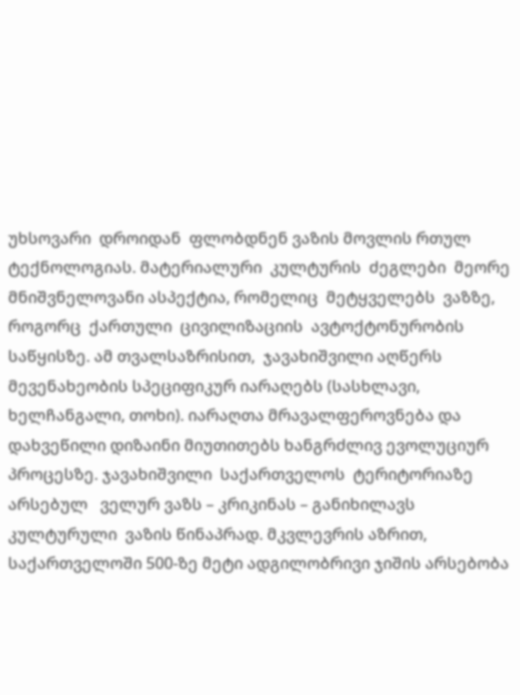უხსოვარი  დროიდან  ფლობდნენ ვაზის მოვლის რთულ ტექნოლოგიას. მატერიალური  კულტურის  ძეგლები  მეორე  მნიშვნელოვანი ასპექტია, რომელიც  მეტყველებს  ვაზზე, როგორც  ქართული  ცივილიზაციის  ავტოქტონურობის საწყისზე. ამ თვალსაზრისით,  ჯავახიშვილი აღწერს  მევენახეობის სპეციფიკურ იარაღებს (სასხლავი, ხელჩანგალი, თოხი). იარაღთა მრავალფეროვნება და დახვეწილი დიზაინი მიუთითებს ხანგრძლივ ევოლუციურ პროცესზე. ჯავახიშვილი  საქართველოს  ტერიტორიაზე   არსებულ   ველურ ვაზს – კრიკინას – განიხილავს კულტურული  ვაზის წინაპრად. მკვლევრის აზრით, საქართველოში 500-ზე მეტი ადგილობრივი ჯიშის არსებობა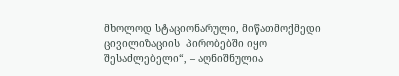მხოლოდ სტაციონარული, მიწათმოქმედი ცივილიზაციის  პირობებში იყო შესაძლებელი“, – აღნიშნულია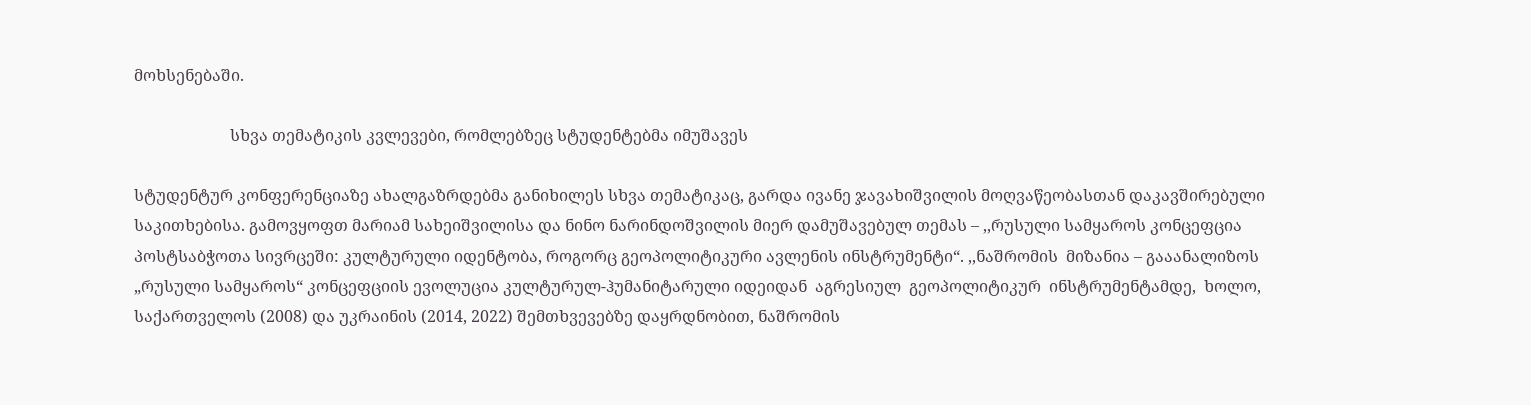მოხსენებაში.

                        სხვა თემატიკის კვლევები, რომლებზეც სტუდენტებმა იმუშავეს

სტუდენტურ კონფერენციაზე ახალგაზრდებმა განიხილეს სხვა თემატიკაც, გარდა ივანე ჯავახიშვილის მოღვაწეობასთან დაკავშირებული საკითხებისა. გამოვყოფთ მარიამ სახეიშვილისა და ნინო ნარინდოშვილის მიერ დამუშავებულ თემას – ,,რუსული სამყაროს კონცეფცია პოსტსაბჭოთა სივრცეში: კულტურული იდენტობა, როგორც გეოპოლიტიკური ავლენის ინსტრუმენტი“. ,,ნაშრომის  მიზანია – გააანალიზოს „რუსული სამყაროს“ კონცეფციის ევოლუცია კულტურულ-ჰუმანიტარული იდეიდან  აგრესიულ  გეოპოლიტიკურ  ინსტრუმენტამდე,  ხოლო, საქართველოს (2008) და უკრაინის (2014, 2022) შემთხვევებზე დაყრდნობით, ნაშრომის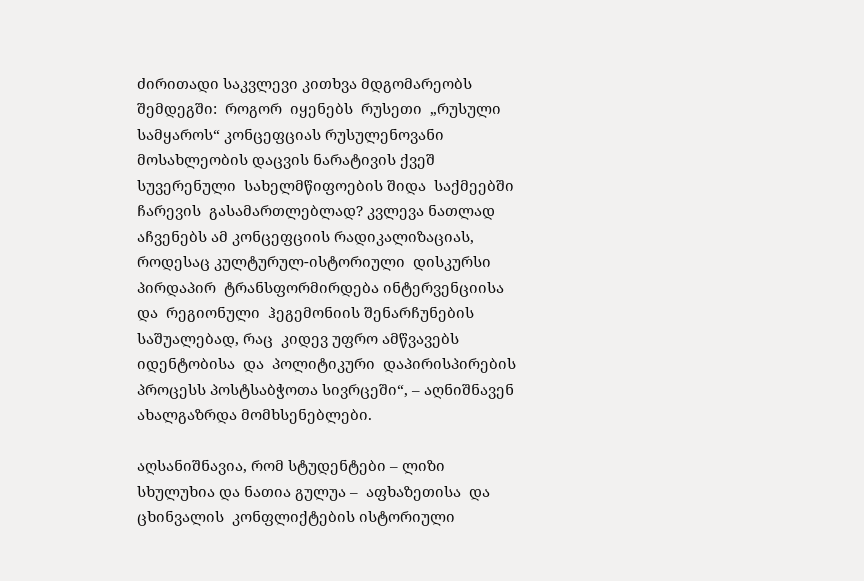ძირითადი საკვლევი კითხვა მდგომარეობს შემდეგში:  როგორ  იყენებს  რუსეთი  „რუსული  სამყაროს“ კონცეფციას რუსულენოვანი მოსახლეობის დაცვის ნარატივის ქვეშ სუვერენული  სახელმწიფოების შიდა  საქმეებში  ჩარევის  გასამართლებლად? კვლევა ნათლად აჩვენებს ამ კონცეფციის რადიკალიზაციას, როდესაც კულტურულ-ისტორიული  დისკურსი   პირდაპირ  ტრანსფორმირდება ინტერვენციისა  და  რეგიონული  ჰეგემონიის შენარჩუნების  საშუალებად, რაც  კიდევ უფრო ამწვავებს იდენტობისა  და  პოლიტიკური  დაპირისპირების პროცესს პოსტსაბჭოთა სივრცეში“, – აღნიშნავენ ახალგაზრდა მომხსენებლები.

აღსანიშნავია, რომ სტუდენტები – ლიზი სხულუხია და ნათია გულუა –  აფხაზეთისა  და ცხინვალის  კონფლიქტების ისტორიული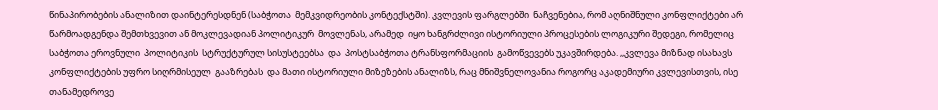წინაპირობების ანალიზით დაინტერესდნენ (საბჭოთა  მემკვიდრეობის კონტექსტში). კვლევის ფარგლებში  ნაჩვენებია, რომ აღნიშნული კონფლიქტები არ წარმოადგენდა შემთხვევით ან მოკლევადიან პოლიტიკურ  მოვლენას, არამედ  იყო ხანგრძლივი ისტორიული პროცესების ლოგიკური შედეგი, რომელიც საბჭოთა ეროვნული  პოლიტიკის  სტრუქტურულ სისუსტეებსა  და  პოსტსაბჭოთა ტრანსფორმაციის  გამოწვევებს უკავშირდება. ,,კვლევა მიზნად ისახავს  კონფლიქტების უფრო სიღრმისეულ  გააზრებას  და მათი ისტორიული მიზეზების ანალიზს, რაც მნიშვნელოვანია როგორც აკადემიური კვლევისთვის, ისე თანამედროვე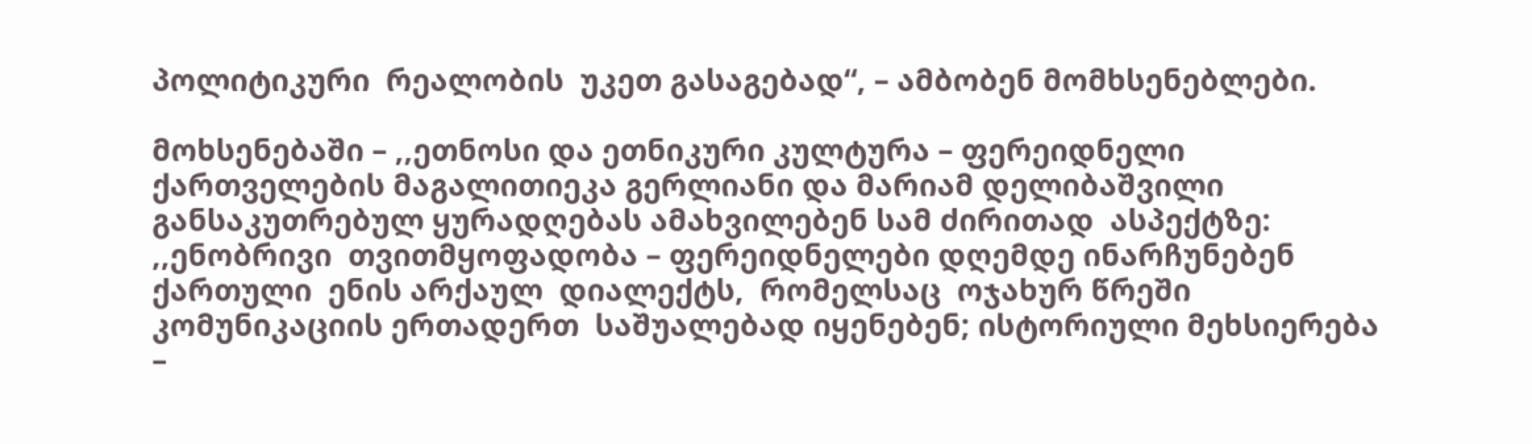პოლიტიკური  რეალობის  უკეთ გასაგებად“, – ამბობენ მომხსენებლები.

მოხსენებაში – ,,ეთნოსი და ეთნიკური კულტურა – ფერეიდნელი ქართველების მაგალითიეკა გერლიანი და მარიამ დელიბაშვილი განსაკუთრებულ ყურადღებას ამახვილებენ სამ ძირითად  ასპექტზე: ,,ენობრივი  თვითმყოფადობა – ფერეიდნელები დღემდე ინარჩუნებენ  ქართული  ენის არქაულ  დიალექტს,  რომელსაც  ოჯახურ წრეში კომუნიკაციის ერთადერთ  საშუალებად იყენებენ; ისტორიული მეხსიერება  –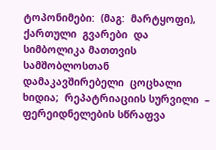ტოპონიმები:  (მაგ:  მარტყოფი),  ქართული  გვარები  და სიმბოლიკა მათთვის სამშობლოსთან დამაკავშირებელი  ცოცხალი  ხიდია;  რეპატრიაციის სურვილი  – ფერეიდნელების სწრაფვა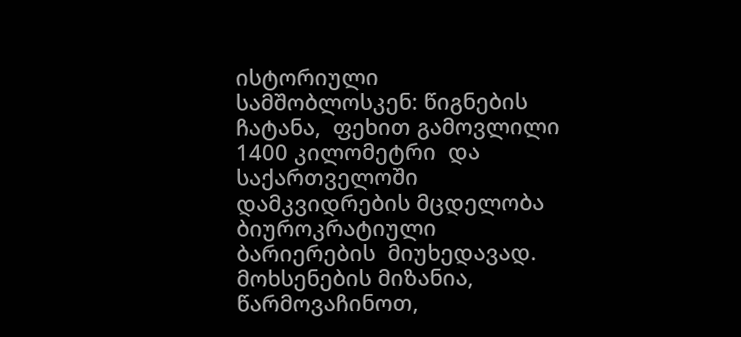ისტორიული  სამშობლოსკენ: წიგნების ჩატანა,  ფეხით გამოვლილი 1400 კილომეტრი  და  საქართველოში დამკვიდრების მცდელობა  ბიუროკრატიული  ბარიერების  მიუხედავად. მოხსენების მიზანია, წარმოვაჩინოთ,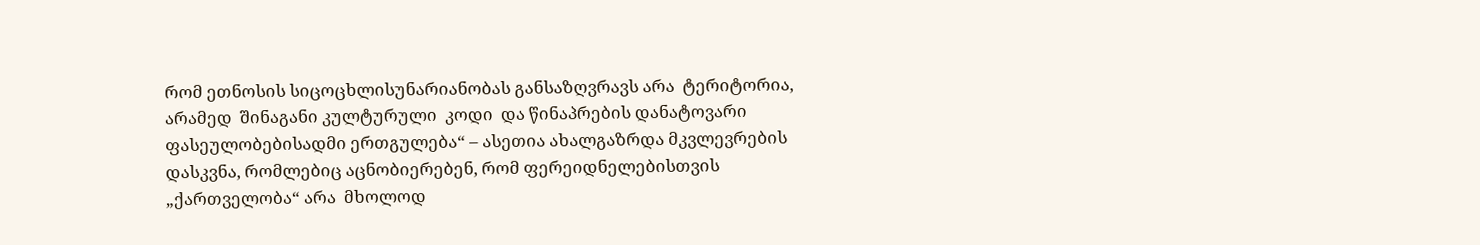რომ ეთნოსის სიცოცხლისუნარიანობას განსაზღვრავს არა  ტერიტორია,  არამედ  შინაგანი კულტურული  კოდი  და წინაპრების დანატოვარი ფასეულობებისადმი ერთგულება“ – ასეთია ახალგაზრდა მკვლევრების დასკვნა, რომლებიც აცნობიერებენ, რომ ფერეიდნელებისთვის „ქართველობა“ არა  მხოლოდ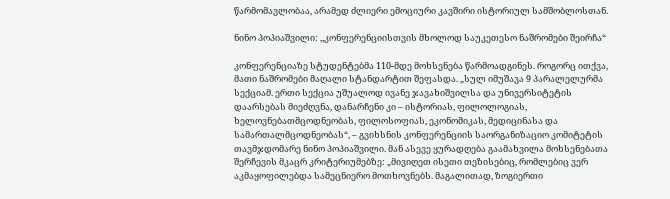წარმომავლობაა, არამედ ძლიერი ემოციური კავშირი ისტორიულ სამშობლოსთან.

ნინო პოპიაშვილი: ,,კონფერენციისთვის მხოლოდ საუკეთესო ნაშრომები შეირჩა“

კონფერენციაზე სტუდენტებმა 110-მდე მოხსენება წარმოადგინეს. როგორც ითქვა, მათი ნაშრომები მაღალი სტანდარტით შეფასდა. „სულ იმუშავა 9 პარალელურმა სექციამ. ერთი სექცია უშუალოდ ივანე ჯავახიშვილსა და უნივერსიტეტის დაარსებას მიეძღვნა, დანარჩენი კი – ისტორიას, ფილოლოგიას, ხელოვნებათმცოდნეობას, ფილოსოფიას, ეკონომიკას, მედიცინასა და სამართალმცოდნეობას“, – გვიხსნის კონფერენციის საორგანიზაციო კომიტეტის თავმჯდომარე ნინო პოპიაშვილი. მან ასევე ყურადღება გაამახვილა მოხსენებათა შერჩევის მკაცრ კრიტერიუმებზე: „მივიღეთ ისეთი თეზისებიც, რომლებიც ვერ აკმაყოფილებდა სამეცნიერო მოთხოვნებს. მაგალითად, ზოგიერთი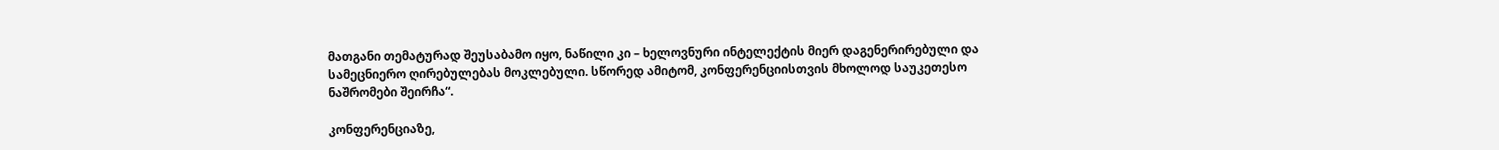მათგანი თემატურად შეუსაბამო იყო, ნაწილი კი – ხელოვნური ინტელექტის მიერ დაგენერირებული და სამეცნიერო ღირებულებას მოკლებული. სწორედ ამიტომ, კონფერენციისთვის მხოლოდ საუკეთესო ნაშრომები შეირჩა“.

კონფერენციაზე,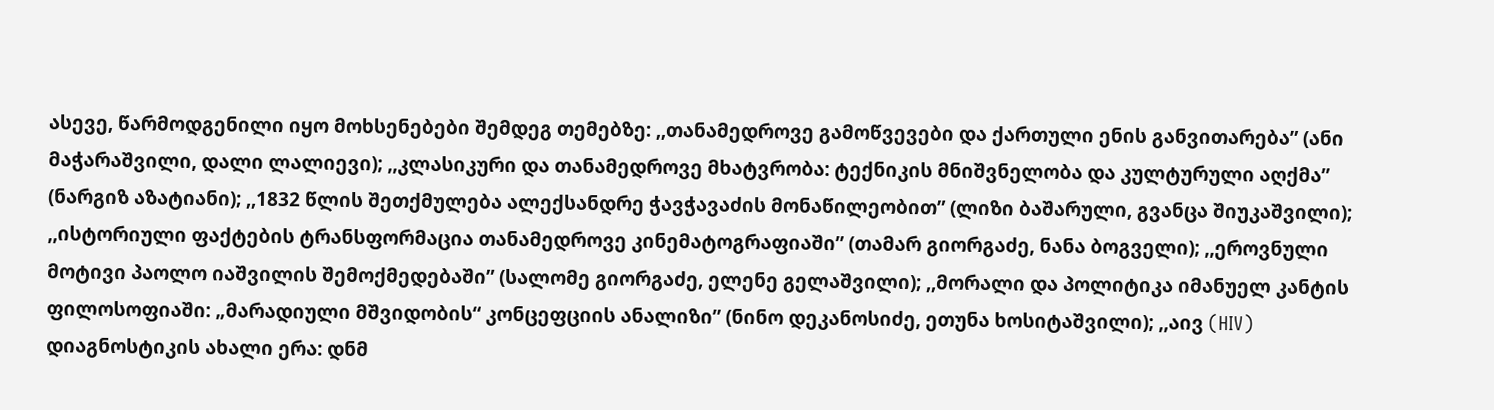ასევე, წარმოდგენილი იყო მოხსენებები შემდეგ თემებზე: ,,თანამედროვე გამოწვევები და ქართული ენის განვითარება” (ანი მაჭარაშვილი, დალი ლალიევი); ,,კლასიკური და თანამედროვე მხატვრობა: ტექნიკის მნიშვნელობა და კულტურული აღქმა” (ნარგიზ აზატიანი); ,,1832 წლის შეთქმულება ალექსანდრე ჭავჭავაძის მონაწილეობით” (ლიზი ბაშარული, გვანცა შიუკაშვილი); ,,ისტორიული ფაქტების ტრანსფორმაცია თანამედროვე კინემატოგრაფიაში” (თამარ გიორგაძე, ნანა ბოგველი); ,,ეროვნული მოტივი პაოლო იაშვილის შემოქმედებაში” (სალომე გიორგაძე, ელენე გელაშვილი); ,,მორალი და პოლიტიკა იმანუელ კანტის ფილოსოფიაში: „მარადიული მშვიდობის“ კონცეფციის ანალიზი” (ნინო დეკანოსიძე, ეთუნა ხოსიტაშვილი); ,,აივ (HIV) დიაგნოსტიკის ახალი ერა: დნმ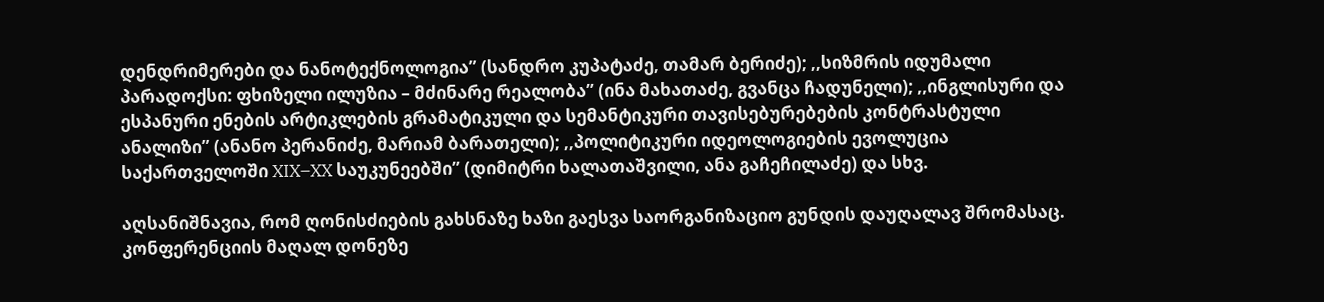დენდრიმერები და ნანოტექნოლოგია” (სანდრო კუპატაძე, თამარ ბერიძე); ,,სიზმრის იდუმალი პარადოქსი: ფხიზელი ილუზია – მძინარე რეალობა” (ინა მახათაძე, გვანცა ჩადუნელი); ,,ინგლისური და ესპანური ენების არტიკლების გრამატიკული და სემანტიკური თავისებურებების კონტრასტული ანალიზი” (ანანო პერანიძე, მარიამ ბარათელი); ,,პოლიტიკური იდეოლოგიების ევოლუცია საქართველოში XIX–XX საუკუნეებში” (დიმიტრი ხალათაშვილი, ანა გაჩეჩილაძე) და სხვ.

აღსანიშნავია, რომ ღონისძიების გახსნაზე ხაზი გაესვა საორგანიზაციო გუნდის დაუღალავ შრომასაც. კონფერენციის მაღალ დონეზე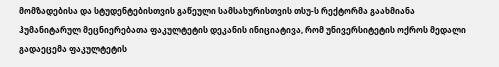მომზადებისა და სტუდენტებისთვის გაწეული სამსახურისთვის თსუ-ს რექტორმა გაახმიანა ჰუმანიტარულ მეცნიერებათა ფაკულტეტის დეკანის ინიციატივა, რომ უნივერსიტეტის ოქროს მედალი გადაეცემა ფაკულტეტის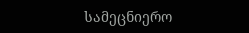სამეცნიერო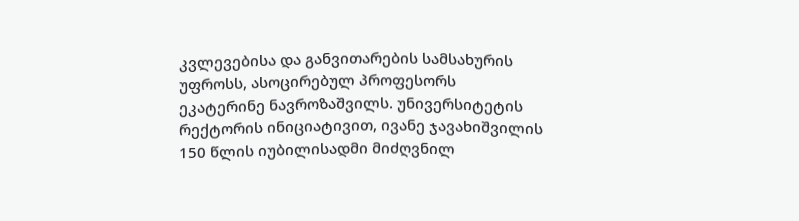კვლევებისა და განვითარების სამსახურის უფროსს, ასოცირებულ პროფესორს ეკატერინე ნავროზაშვილს. უნივერსიტეტის რექტორის ინიციატივით, ივანე ჯავახიშვილის 150 წლის იუბილისადმი მიძღვნილ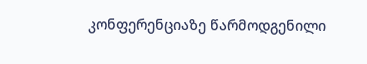კონფერენციაზე წარმოდგენილი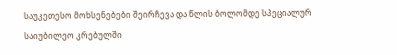საუკეთესო მოხსენებები შეირჩევა და წლის ბოლომდე სპეციალურ საიუბილეო კრებულში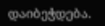დაიბეჭდება.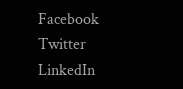Facebook
Twitter
LinkedIn